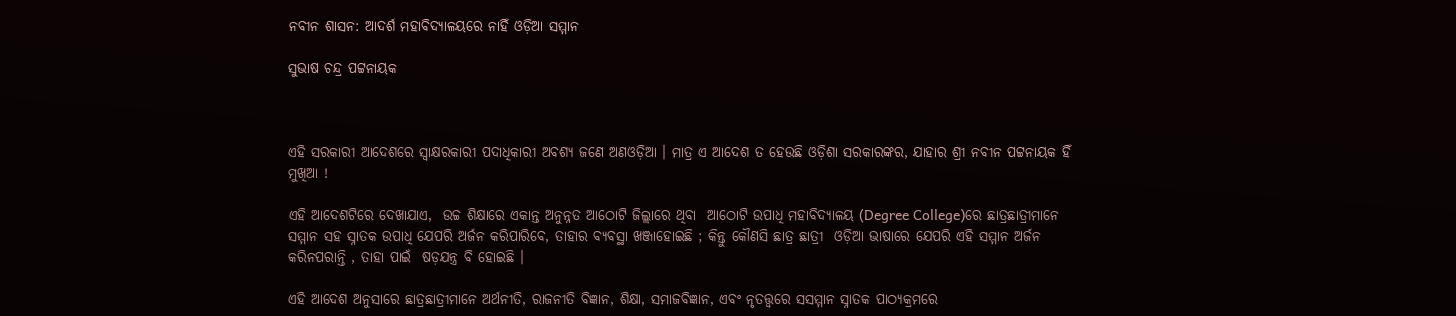ନବୀନ ଶାସନ: ଆଦର୍ଶ ମହାବିଦ୍ୟାଳୟରେ ନାହିଁ ଓଡ଼ିଆ ସମ୍ମାନ

ସୁଭାଷ ଚନ୍ଦ୍ର ପଟ୍ଟନାୟକ



ଏହି ସରକାରୀ ଆଦେଶରେ ସ୍ବାକ୍ଷରକାରୀ ପଦାଧିକାରୀ ଅବଶ୍ୟ ଜଣେ ଅଣଓଡ଼ିଆ । ମାତ୍ର ଏ ଆଦେଶ ତ ହେଉଛି ଓଡ଼ିଶା ସରକାରଙ୍କର, ଯାହାର ଶ୍ରୀ ନବୀନ ପଟ୍ଟନାୟକ ହିଁ ମୁଖିଆ !

ଏହି ଆଦେଶଟିରେ ଦେଖାଯାଏ,  ଉଚ୍ଚ ଶିକ୍ଷାରେ ଏକାନ୍ତ ଅନୁନ୍ନତ ଆଠୋଟି ଜିଲ୍ଲାରେ ଥିବା  ଆଠୋଟି ଉପାଧି ମହାବିଦ୍ୟାଳୟ (Degree College)ରେ ଛାତ୍ରଛାତ୍ରୀମାନେ ସମ୍ମାନ ସହ ସ୍ନାତକ ଉପାଧି ଯେପରି ଅର୍ଜନ କରିପାରିବେ, ତାହାର ବ୍ୟବସ୍ଥା ଖଞ୍ଜାହୋଇଛି ; କିନ୍ତୁ କୌଣସି ଛାତ୍ର ଛାତ୍ରୀ  ଓଡ଼ିଆ ଭାଷାରେ ଯେପରି ଏହି ସମ୍ମାନ ଅର୍ଜନ କରିନପରାନ୍ତି , ତାହା ପାଇଁ  ଷଡ଼ଯନ୍ତ୍ର ବି ହୋଇଛି ।

ଏହି ଆଦେଶ ଅନୁସାରେ ଛାତ୍ରଛାତ୍ରୀମାନେ ଅର୍ଥନୀତି, ରାଜନୀତି ବିଜ୍ଞାନ, ଶିକ୍ଷା, ସମାଜବିଜ୍ଞାନ, ଏବଂ ନୃତତ୍ତ୍ଵରେ ସସମ୍ମାନ ସ୍ନାତକ ପାଠ୍ୟକ୍ରମରେ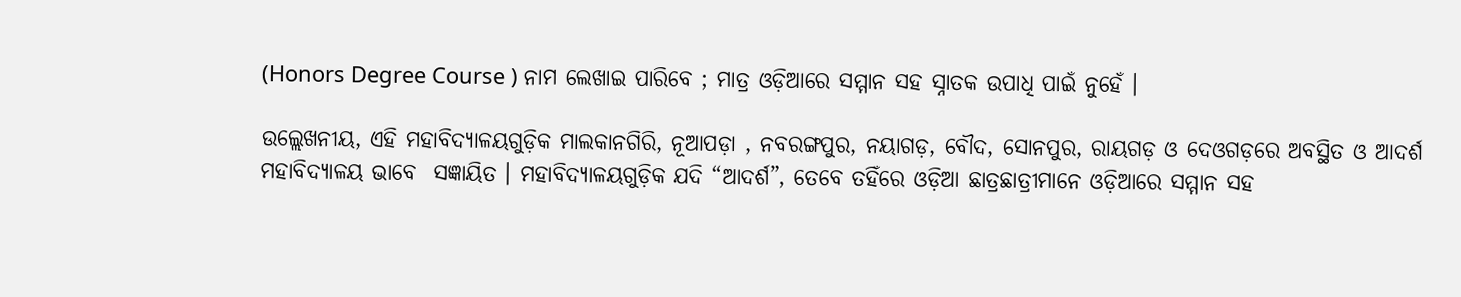(Honors Degree Course ) ନାମ ଲେଖାଇ ପାରିବେ ; ମାତ୍ର ଓଡ଼ିଆରେ ସମ୍ମାନ ସହ ସ୍ନାତକ ଉପାଧି ପାଇଁ ନୁହେଁ ।

ଉଲ୍ଲେଖନୀୟ, ଏହି ମହାବିଦ୍ୟାଳୟଗୁଡ଼ିକ ମାଲକାନଗିରି, ନୂଆପଡ଼ା , ନବରଙ୍ଗପୁର, ନୟାଗଡ଼, ବୌଦ, ସୋନପୁର, ରାୟଗଡ଼ ଓ ଦେଓଗଡ଼ରେ ଅବସ୍ଥିତ ଓ ଆଦର୍ଶ ମହାବିଦ୍ୟାଳୟ ଭାବେ  ସଜ୍ଞାୟିତ । ମହାବିଦ୍ୟାଳୟଗୁଡ଼ିକ ଯଦି “ଆଦର୍ଶ”, ତେବେ ତହିଁରେ ଓଡ଼ିଆ ଛାତ୍ରଛାତ୍ରୀମାନେ ଓଡ଼ିଆରେ ସମ୍ମାନ ସହ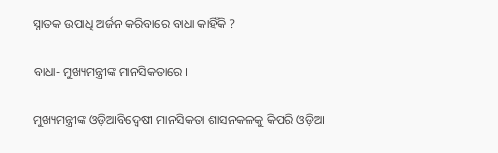ସ୍ନାତକ ଉପାଧି ଅର୍ଜନ କରିବାରେ ବାଧା କାହିଁକି ?

ବାଧା- ମୁଖ୍ୟମନ୍ତ୍ରୀଙ୍କ ମାନସିକତାରେ ।

ମୁଖ୍ୟମନ୍ତ୍ରୀଙ୍କ ଓଡ଼ିଆବିଦ୍ଵେଷୀ ମାନସିକତା ଶାସନକଳକୁ କିପରି ଓଡ଼ିଆ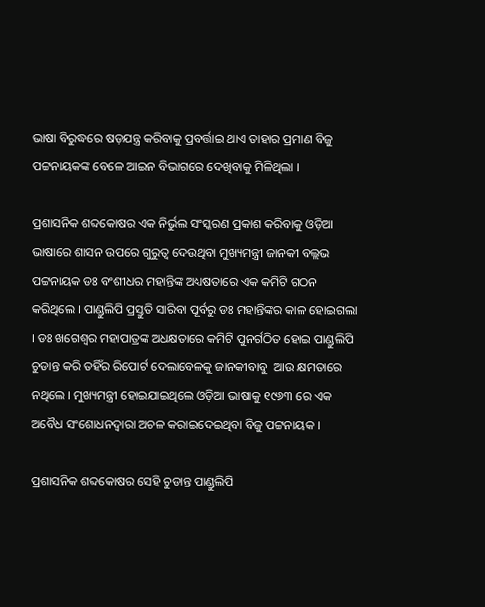ଭାଷା ବିରୁଦ୍ଧରେ ଷଡ଼ଯନ୍ତ୍ର କରିବାକୁ ପ୍ରବର୍ତ୍ତାଇ ଥାଏ ତାହାର ପ୍ରମାଣ ବିଜୁ ପଟ୍ଟନାୟକଙ୍କ ବେଳେ ଆଇନ ବିଭାଗରେ ଦେଖିବାକୁ ମିଳିଥିଲା ।

ପ୍ରଶାସନିକ ଶବ୍ଦକୋଷର ଏକ ନିର୍ଭୁଲ ସଂସ୍କରଣ ପ୍ରକାଶ କରିବାକୁ ଓଡ଼ିଆ ଭାଷାରେ ଶାସନ ଉପରେ ଗୁରୁତ୍ଵ ଦେଉଥିବା ମୁଖ୍ୟମନ୍ତ୍ରୀ ଜାନକୀ ବଲ୍ଲଭ ପଟ୍ଟନାୟକ ଡଃ ବଂଶୀଧର ମହାନ୍ତିଙ୍କ ଅଧ୍ୟଷତାରେ ଏକ କମିଟି ଗଠନ କରିଥିଲେ । ପାଣ୍ଡୁଲିପି ପ୍ରସ୍ତୁତି ସାରିବା ପୂର୍ବରୁ ଡଃ ମହାନ୍ତିଙ୍କର କାଳ ହୋଇଗଲା । ଡଃ ଖଗେଶ୍ଵର ମହାପାତ୍ରଙ୍କ ଅଧକ୍ଷତାରେ କମିଟି ପୁନର୍ଗଠିତ ହୋଇ ପାଣ୍ଡୁଲିପି ଚୁଡାନ୍ତ କରି ତହିଁର ରିପୋର୍ଟ ଦେଲାବେଳକୁ ଜାନକୀବାବୁ  ଆଉ କ୍ଷମତାରେ ନଥିଲେ । ମୁଖ୍ୟମନ୍ତ୍ରୀ ହୋଇଯାଇଥିଲେ ଓଡ଼ିଆ ଭାଷାକୁ ୧୯୬୩ ରେ ଏକ ଅବୈଧ ସଂଶୋଧନଦ୍ବାରା ଅଚଳ କରାଇଦେଇଥିବା ବିଜୁ ପଟ୍ଟନାୟକ ।

ପ୍ରଶାସନିକ ଶବ୍ଦକୋଷର ସେହି ଚୁଡାନ୍ତ ପାଣ୍ଡୁଲିପି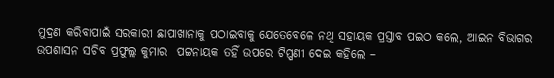ମୁଦ୍ରଣ କରିବାପାଇଁ ସରକାରୀ ଛାପାଖାନାକୁ ପଠାଇବାକୁ ଯେତେବେଳେ ନଥି ସହାୟକ ପ୍ରସ୍ତାବ ପଇଠ କଲେ, ଆଇନ ବିଭାଗର ଉପଶାସନ ସଚିବ ପ୍ରଫୁଲ୍ଲ କୁମାର  ପଟ୍ଟନାୟକ ତହିଁ ଉପରେ ଟିପ୍ପଣୀ ଦେଇ କହିଲେ –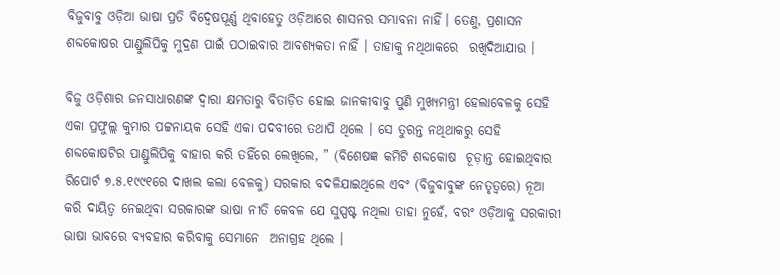ବିଜୁବାବୁ ଓଡ଼ିଆ ଭାଷା ପ୍ରତି ବିଦ୍ଵେଷପୂର୍ଣ୍ଣ ଥିବାହେତୁ ଓଡ଼ିଆରେ ଶାସନର ସମ୍ଭାବନା ନାହିଁ। ତେଣୁ, ପ୍ରଶାସନ ଶବ୍ଦକୋଷର ପାଣ୍ଡୁଲିପିକୁ ମୁଦ୍ରଣ ପାଇଁ ପଠାଇବାର ଆବଶ୍ୟକତା ନାହିଁ । ତାହାକୁ ନଥିଥାକରେ  ରଖିଦିଆଯାଉ ।

ବିଜୁ ଓଡ଼ିଶାର ଜନସାଧାରଣଙ୍କ ଦ୍ଵାରା କ୍ଷମତାରୁ ବିତାଡ଼ିତ ହୋଇ ଜାନକୀବାବୁ ପୁଣି ମୁଖ୍ୟମନ୍ତ୍ରୀ ହେଲାବେଳକୁ ସେହି ଏକା ପ୍ରଫୁଲ୍ଲ କୁମାର ପଟ୍ଟନାୟକ ସେହି ଏକା ପଦବୀରେ ତଥାପି ଥିଲେ । ସେ ତୁରନ୍ତ ନଥିଥାକରୁ ସେହି ଶବ୍ଦକୋଷଟିର ପାଣ୍ଡୁଲିପିକୁ ବାହାର କରି ତହିଁରେ ଲେଖିଲେ, ” (ବିଶେଷଜ୍ଞ କମିଟି ଶବ୍ଦକୋଷ  ଚୂଡ଼ାନ୍ତ ହୋଇଥିବାର ରିପୋର୍ଟ ୭.୫.୧୯୯୧ରେ ଦାଖଲ କଲା ବେଳକୁ) ସରକାର ବଦଳିଯାଇଥିଲେ ଏବଂ (ବିଜୁବାବୁଙ୍କ ନେତୃତ୍ବରେ) ନୂଆ କରି ଦାୟିତ୍ଵ ନେଇଥିବା ସରକାରଙ୍କ ଭାଷା ନୀତି କେବଳ ଯେ ସୁସ୍ପଷ୍ଟ ନଥିଲା ତାହା ନୁହେଁ, ବରଂ ଓଡ଼ିଆକୁ ସରକାରୀ ଭାଷା ଭାବରେ ବ୍ୟବହାର କରିବାକୁ ସେମାନେ  ଅନାଗ୍ରହ ଥିଲେ ।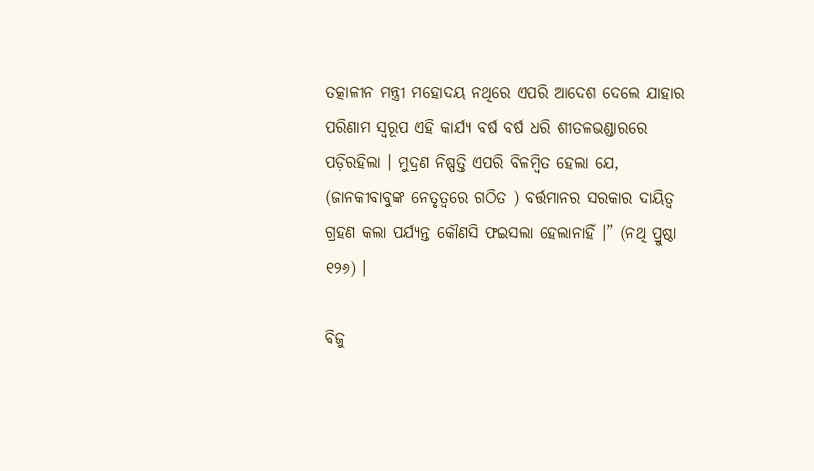ତତ୍କାଳୀନ ମନ୍ତ୍ରୀ ମହୋଦୟ ନଥିରେ ଏପରି ଆଦେଶ ଦେଲେ ଯାହାର ପରିଣାମ ସ୍ଵରୂପ ଏହି କାର୍ଯ୍ୟ ବର୍ଷ ବର୍ଷ ଧରି ଶୀତଳଭଣ୍ଡାରରେ ପଡ଼ିରହିଲା । ମୁଦ୍ରଣ ନିଷ୍ପତ୍ତି ଏପରି ବିଳମ୍ବିତ ହେଲା ଯେ, (ଜାନକୀବାବୁଙ୍କ ନେତୃତ୍ବରେ ଗଠିତ ) ବର୍ତ୍ତମାନର ସରକାର ଦାୟିତ୍ଵ ଗ୍ରହଣ କଲା ପର୍ଯ୍ୟନ୍ତ କୌଣସି ଫଇସଲା ହେଲାନାହିଁ ।” (ନଥି ପ୍ରୁଷ୍ଠା ୧୨୬) ।

ବିଜୁ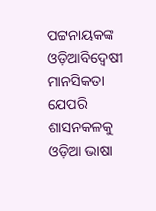ପଟ୍ଟନାୟକଙ୍କ ଓଡ଼ିଆବିଦ୍ଵେଷୀ ମାନସିକତା ଯେପରି ଶାସନକଳକୁ ଓଡ଼ିଆ ଭାଷା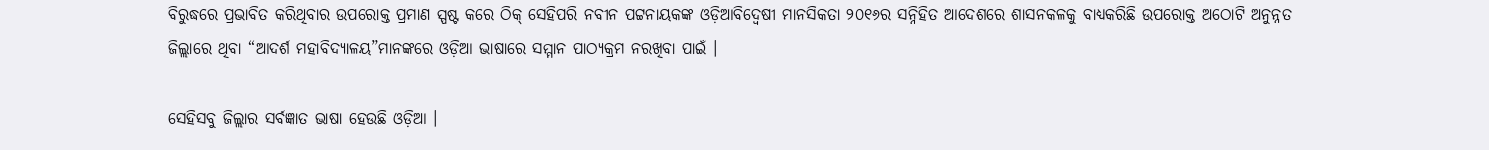ବିରୁଦ୍ଧରେ ପ୍ରଭାବିତ କରିଥିବାର ଉପରୋକ୍ତ ପ୍ରମାଣ ସ୍ପଷ୍ଟ କରେ ଠିକ୍ ସେହିପରି ନବୀନ ପଟ୍ଟନାୟକଙ୍କ ଓଡ଼ିଆବିଦ୍ଵେଷୀ ମାନସିକତା ୨୦୧୬ର ସନ୍ନିହିତ ଆଦେଶରେ ଶାସନକଳକୁ ବାଧ୍ୟକରିଛି ଉପରୋକ୍ତ ଅଠୋଟି ଅନୁନ୍ନତ ଜିଲ୍ଲାରେ ଥିବା “ଆଦର୍ଶ ମହାବିଦ୍ୟାଳୟ”ମାନଙ୍କରେ ଓଡ଼ିଆ ଭାଷାରେ ସମ୍ମାନ ପାଠ୍ୟକ୍ରମ ନରଖିବା ପାଇଁ ।

ସେହିସବୁ ଜିଲ୍ଲାର ସର୍ବଜ୍ଞାତ ଭାଷା ହେଉଛି ଓଡ଼ିଆ ।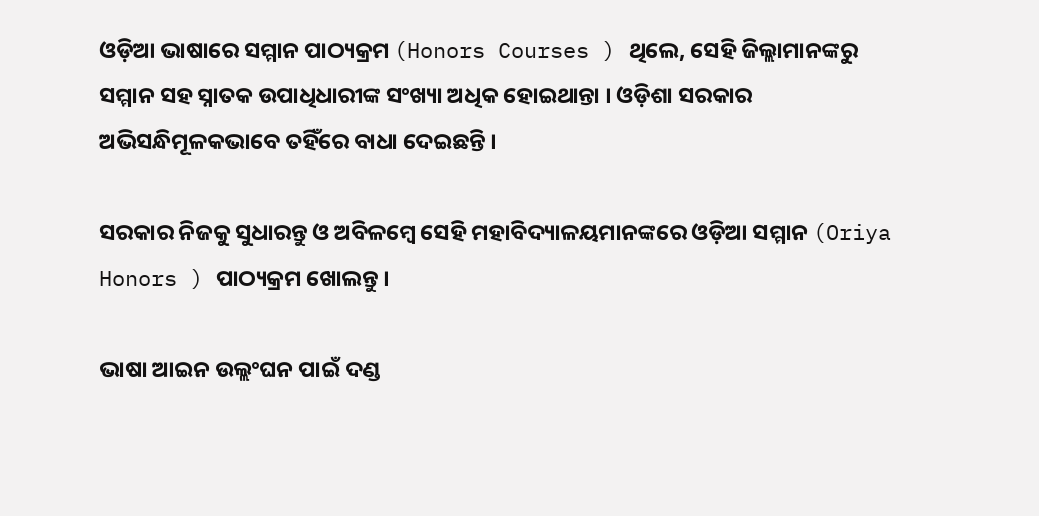ଓଡ଼ିଆ ଭାଷାରେ ସମ୍ମାନ ପାଠ୍ୟକ୍ରମ (Honors Courses ) ଥିଲେ, ସେହି ଜିଲ୍ଲାମାନଙ୍କରୁ ସମ୍ମାନ ସହ ସ୍ନାତକ ଉପାଧିଧାରୀଙ୍କ ସଂଖ୍ୟା ଅଧିକ ହୋଇଥାନ୍ତା । ଓଡ଼ିଶା ସରକାର ଅଭିସନ୍ଧିମୂଳକଭାବେ ତହିଁରେ ବାଧା ଦେଇଛନ୍ତି ।

ସରକାର ନିଜକୁ ସୁଧାରନ୍ତୁ ଓ ଅବିଳମ୍ବେ ସେହି ମହାବିଦ୍ୟାଳୟମାନଙ୍କରେ ଓଡ଼ିଆ ସମ୍ମାନ (Oriya Honors ) ପାଠ୍ୟକ୍ରମ ଖୋଲନ୍ତୁ ।

ଭାଷା ଆଇନ ଉଲ୍ଲଂଘନ ପାଇଁ ଦଣ୍ଡ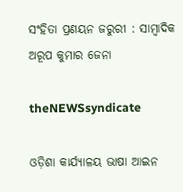ସଂହିତା ପ୍ରଣୟନ ଜରୁରୀ : ସାମ୍ବାଦିକ ଅରୂପ କୁମାର ଜେନା

theNEWSsyndicate

ଓଡ଼ିଶା କାର୍ଯ୍ୟାଳୟ ଭାଷା ଆଇନ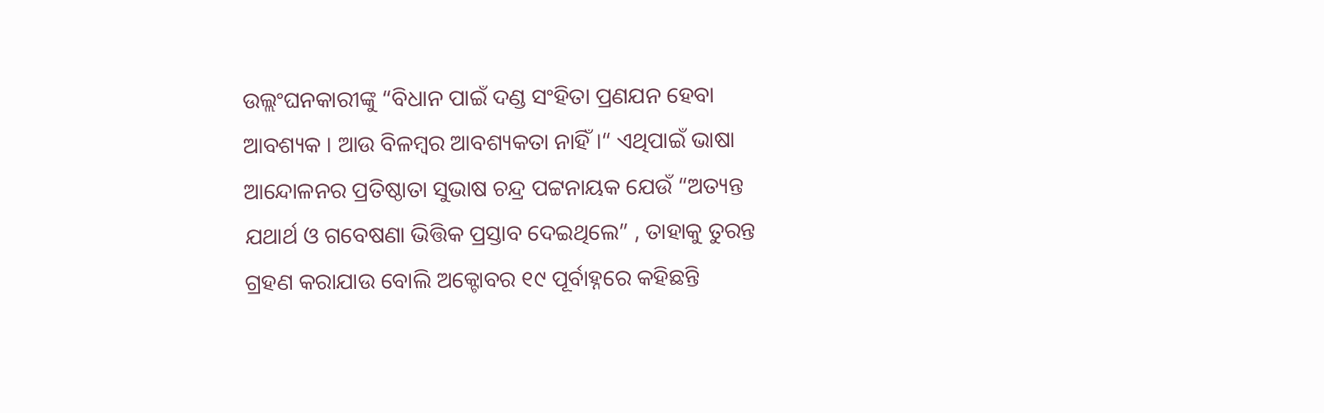ଉଲ୍ଲଂଘନକାରୀଙ୍କୁ “ବିଧାନ ପାଇଁ ଦଣ୍ଡ ସଂହିତା ପ୍ରଣଯନ ହେବା ଆବଶ୍ୟକ । ଆଉ ବିଳମ୍ବର ଆବଶ୍ୟକତା ନାହିଁ ।“ ଏଥିପାଇଁ ଭାଷା ଆନ୍ଦୋଳନର ପ୍ରତିଷ୍ଠାତା ସୁଭାଷ ଚନ୍ଦ୍ର ପଟ୍ଟନାୟକ ଯେଉଁ “ଅତ୍ୟନ୍ତ ଯଥାର୍ଥ ଓ ଗବେଷଣା ଭିତ୍ତିକ ପ୍ରସ୍ତାବ ଦେଇଥିଲେ” , ତାହାକୁ ତୁରନ୍ତ ଗ୍ରହଣ କରାଯାଉ ବୋଲି ଅକ୍ଟୋବର ୧୯ ପୂର୍ବାହ୍ନରେ କହିଛନ୍ତି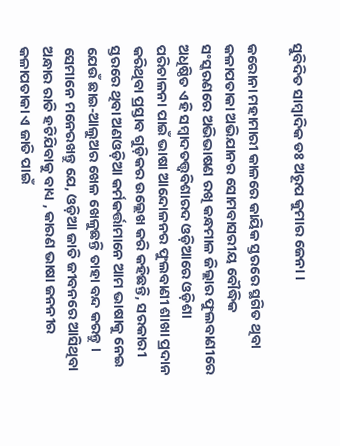ସୁବିଦିତ ସାମ୍ବାଦିକ ଡଃ ଅରୂପ କୁମାର ଜେନା ।

କରୋନା ମହାମାରୀ କାଳରେ କାୟିକ ସ୍ତରରେ ସ୍ଥଗିତ ଥିବା କଳାପତାକା ଅଭିଯାନର ସୋମବାସରୀୟ ବୌଦ୍ଧିକ ସଂସ୍କରଣରେ ଅଭିଭାଷଣ ରଖି କନ୍ଧମାଳ ଜିଲ୍ଲାର ଫୁଲବାଣୀରେ ଅଧିଷ୍ଠିତ ଏହି ସମ୍ବାଦତତ୍ତ୍ଵବିଶାରଦ ଓଡ଼ିଆରେ ଓଡ଼ିଶା ପରିଚାଳନା ପାଇଁ ଭାଷା ଆନ୍ଦୋଳନର ଫୁଲବାଣୀ ଶାଖା ପ୍ରଦାନ କରିଥିବା ପ୍ରସ୍ତାବ ଗୁଡ଼ିକର ଉଲ୍ଲେଖ କରି କହିଛନ୍ତି, ସରକାରୀ ସ୍ତରରେ ଥିବା ଅଣଓଡ଼ିଆ କର୍ମକର୍ତ୍ତାମାନେ ଆମ ଭାଷାକୁ ନେଇ ଯେଉଁ ଛାଇ-ଆଲୁଅର ଖେଳ ଖେଳୁଛନ୍ତି ତାହା ବନ୍ଦ କରନ୍ତୁ । ସେମାନେ ମନେରଖନ୍ତୁ ଯେ, ଓଡ଼ିଆ ଜାତି ଜୀବନରେ ଆସିଥିବା ଅନ୍ଧାର ରାତି ହଟିଯିବାକୁ ବାଧ୍ୟ , କାରଣ ଭାଷା ଜନନୀର କଳାପତାକା ଏ ଜାତି ପାଇଁ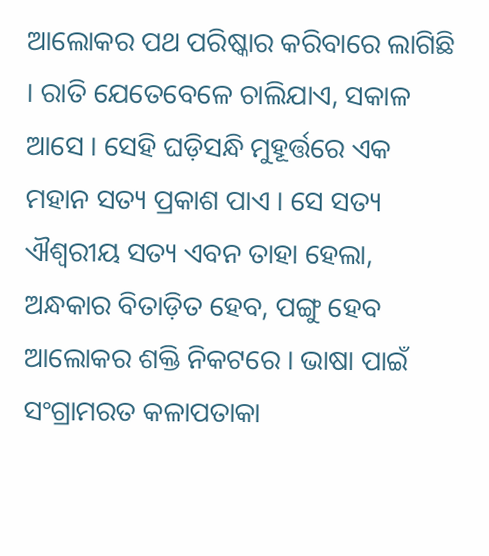ଆଲୋକର ପଥ ପରିଷ୍କାର କରିବାରେ ଲାଗିଛି । ରାତି ଯେତେବେଳେ ଚାଲିଯାଏ, ସକାଳ ଆସେ । ସେହି ଘଡ଼ିସନ୍ଧି ମୁହୂର୍ତ୍ତରେ ଏକ ମହାନ ସତ୍ୟ ପ୍ରକାଶ ପାଏ । ସେ ସତ୍ୟ ଐଶ୍ଵରୀୟ ସତ୍ୟ ଏବନ ତାହା ହେଲା, ଅନ୍ଧକାର ବିତାଡ଼ିତ ହେବ, ପଙ୍ଗୁ ହେବ ଆଲୋକର ଶକ୍ତି ନିକଟରେ । ଭାଷା ପାଇଁ ସଂଗ୍ରାମରତ କଳାପତାକା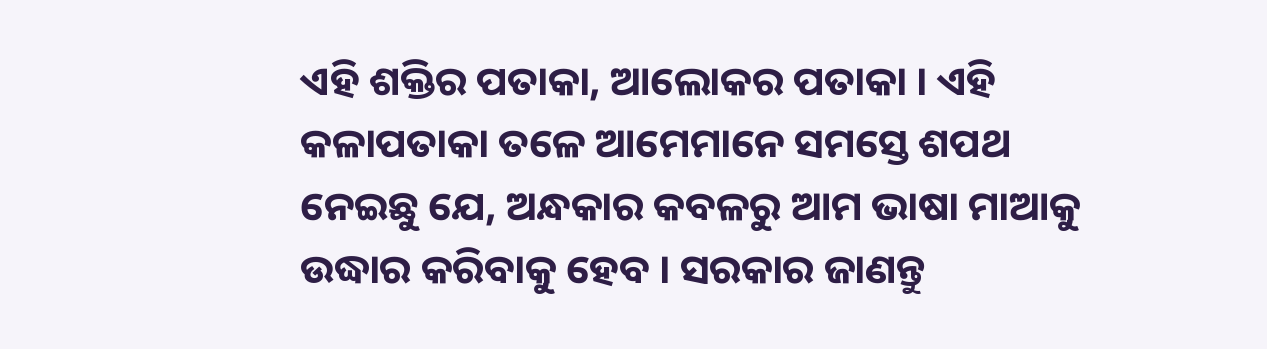ଏହି ଶକ୍ତିର ପତାକା, ଆଲୋକର ପତାକା । ଏହି କଳାପତାକା ତଳେ ଆମେମାନେ ସମସ୍ତେ ଶପଥ ନେଇଛୁ ଯେ, ଅନ୍ଧକାର କବଳରୁ ଆମ ଭାଷା ମାଆକୁ ଉଦ୍ଧାର କରିବାକୁ ହେବ । ସରକାର ଜାଣନ୍ତୁ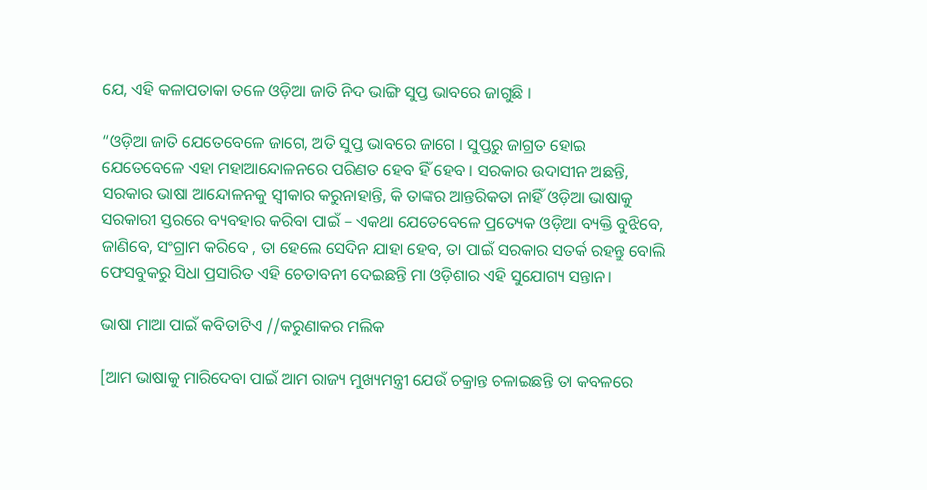ଯେ, ଏହି କଳାପତାକା ତଳେ ଓଡ଼ିଆ ଜାତି ନିଦ ଭାଙ୍ଗି ସୁପ୍ତ ଭାବରେ ଜାଗୁଛି ।

“ଓଡ଼ିଆ ଜାତି ଯେତେବେଳେ ଜାଗେ, ଅତି ସୁପ୍ତ ଭାବରେ ଜାଗେ । ସୁପ୍ତରୁ ଜାଗ୍ରତ ହୋଇ ଯେତେବେଳେ ଏହା ମହାଆନ୍ଦୋଳନରେ ପରିଣତ ହେବ ହିଁ ହେବ । ସରକାର ଉଦାସୀନ ଅଛନ୍ତି, ସରକାର ଭାଷା ଆନ୍ଦୋଳନକୁ ସ୍ଵୀକାର କରୁନାହାନ୍ତି, କି ତାଙ୍କର ଆନ୍ତରିକତା ନାହିଁ ଓଡ଼ିଆ ଭାଷାକୁ ସରକାରୀ ସ୍ତରରେ ବ୍ୟବହାର କରିବା ପାଇଁ – ଏକଥା ଯେତେବେଳେ ପ୍ରତ୍ୟେକ ଓଡ଼ିଆ ବ୍ୟକ୍ତି ବୁଝିବେ, ଜାଣିବେ, ସଂଗ୍ରାମ କରିବେ , ତା ହେଲେ ସେଦିନ ଯାହା ହେବ, ତା ପାଇଁ ସରକାର ସତର୍କ ରହନ୍ତୁ ବୋଲି ଫେସବୁକରୁ ସିଧା ପ୍ରସାରିତ ଏହି ଚେତାବନୀ ଦେଇଛନ୍ତି ମା ଓଡ଼ିଶାର ଏହି ସୁଯୋଗ୍ୟ ସନ୍ତାନ।

ଭାଷା ମାଆ ପାଇଁ କବିତାଟିଏ //କରୁଣାକର ମଲିକ

[ଆମ ଭାଷାକୁ ମାରିଦେବା ପାଇଁ ଆମ ରାଜ୍ୟ ମୁଖ୍ୟମନ୍ତ୍ରୀ ଯେଉଁ ଚକ୍ରାନ୍ତ ଚଳାଇଛନ୍ତି ତା କବଳରେ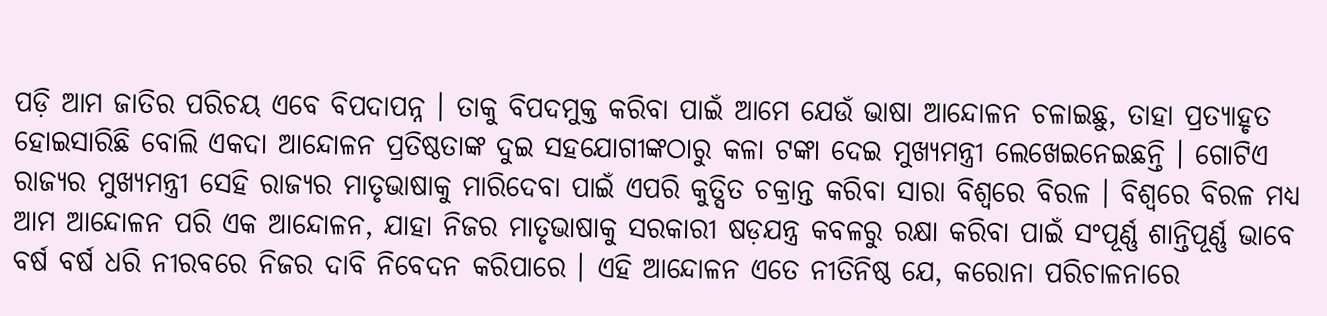ପଡ଼ି ଆମ ଜାତିର ପରିଚୟ ଏବେ ବିପଦାପନ୍ନ । ତାକୁ ବିପଦମୁକ୍ତ କରିବା ପାଇଁ ଆମେ ଯେଉଁ ଭାଷା ଆନ୍ଦୋଳନ ଚଳାଇଛୁ, ତାହା ପ୍ରତ୍ୟାହୃତ ହୋଇସାରିଛି ବୋଲି ଏକଦା ଆନ୍ଦୋଳନ ପ୍ରତିଷ୍ଠତାଙ୍କ ଦୁଇ ସହଯୋଗୀଙ୍କଠାରୁ କଳା ଟଙ୍କା ଦେଇ ମୁଖ୍ୟମନ୍ତ୍ରୀ ଲେଖେଇନେଇଛନ୍ତି । ଗୋଟିଏ ରାଜ୍ୟର ମୁଖ୍ୟମନ୍ତ୍ରୀ ସେହି ରାଜ୍ୟର ମାତୃଭାଷାକୁ ମାରିଦେବା ପାଇଁ ଏପରି କୁତ୍ସିତ ଚକ୍ରାନ୍ତ କରିବା ସାରା ବିଶ୍ଵରେ ବିରଳ । ବିଶ୍ଵରେ ବିରଳ ମଧ୍ୟ ଆମ ଆନ୍ଦୋଳନ ପରି ଏକ ଆନ୍ଦୋଳନ, ଯାହା ନିଜର ମାତୃଭାଷାକୁ ସରକାରୀ ଷଡ଼ଯନ୍ତ୍ର କବଳରୁ ରକ୍ଷା କରିବା ପାଇଁ ସଂପୂର୍ଣ୍ଣ ଶାନ୍ତିପୂର୍ଣ୍ଣ ଭାବେ ବର୍ଷ ବର୍ଷ ଧରି ନୀରବରେ ନିଜର ଦାବି ନିବେଦନ କରିପାରେ । ଏହି ଆନ୍ଦୋଳନ ଏତେ ନୀତିନିଷ୍ଠ ଯେ, କରୋନା ପରିଚାଳନାରେ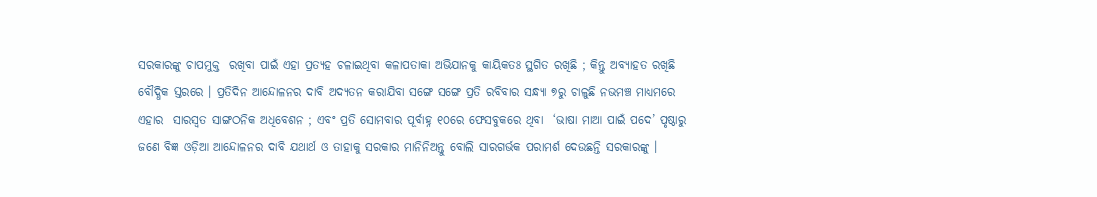ସରକାରଙ୍କୁ ଚାପମୁକ୍ତ  ରଖିବା ପାଇଁ ଏହା ପ୍ରତ୍ୟହ ଚଳାଇଥିବା କଳାପତାକା ଅଭିଯାନକୁ କାୟିକତଃ ସ୍ଥଗିତ ରଖିଛି ; କିନ୍ତୁ ଅବ୍ୟାହତ ରଖିଛି ବୌଦ୍ଧିକ ସ୍ତରରେ । ପ୍ରତିଦିନ ଆନ୍ଦୋଳନର ଦାବି ଅଦ୍ୟତନ କରାଯିବା ସଙ୍ଗେ ସଙ୍ଗେ ପ୍ରତି ରବିବାର ସନ୍ଧ୍ୟା ୭ରୁ ଚାଳୁଛି ନଭମଞ୍ଚ ମାଧ୍ୟମରେ ଏହାର  ସାରସ୍ଵତ ସାଙ୍ଗଠନିକ ଅଧିବେଶନ ; ଏବଂ ପ୍ରତି ସୋମବାର ପୂର୍ବାହ୍ନ ୧୦ରେ ଫେସବୁକରେ ଥିବା  ‘ଭାଷା ମାଆ ପାଇଁ ପଦେ’ ପୃଷ୍ଠାରୁ ଜଣେ ବିଜ୍ଞ ଓଡ଼ିଆ ଆନ୍ଦୋଳନର ଦାବି ଯଥାର୍ଥ ଓ ତାହାକୁ ସରକାର ମାନିନିଅନ୍ତୁ ବୋଲି ସାରଗର୍ଭକ ପରାମର୍ଶ ଦେଉଛନ୍ତି ସରକାରଙ୍କୁ ।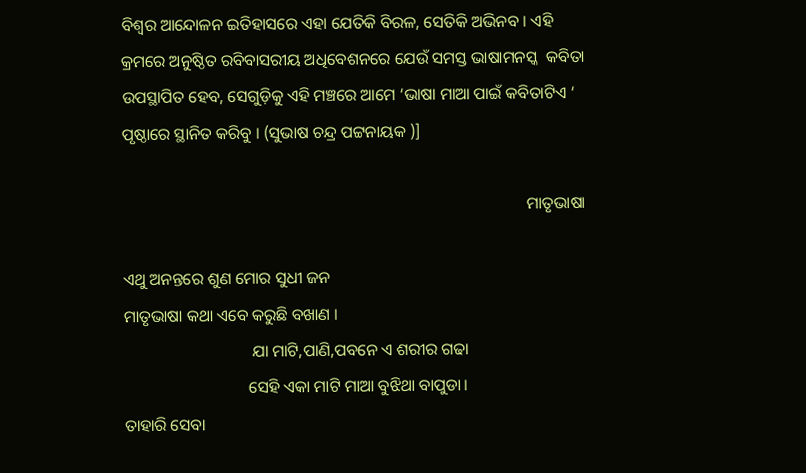ବିଶ୍ଵର ଆନ୍ଦୋଳନ ଇତିହାସରେ ଏହା ଯେତିକି ବିରଳ, ସେତିକି ଅଭିନବ । ଏହି କ୍ରମରେ ଅନୁଷ୍ଠିତ ରବିବାସରୀୟ ଅଧିବେଶନରେ ଯେଉଁ ସମସ୍ତ ଭାଷାମନସ୍କ  କବିତା ଉପସ୍ଥାପିତ ହେବ, ସେଗୁଡ଼ିକୁ ଏହି ମଞ୍ଚରେ ଆମେ ‘ଭାଷା ମାଆ ପାଇଁ କବିତାଟିଏ ‘ ପୃଷ୍ଠାରେ ସ୍ଥାନିତ କରିବୁ । (ସୁଭାଷ ଚନ୍ଦ୍ର ପଟ୍ଟନାୟକ )]

                                                                                                  ମାତୃଭାଷା

ଏଥୁ ଅନନ୍ତରେ ଶୁଣ ମୋର ସୁଧୀ ଜନ
ମାତୃଭାଷା କଥା ଏବେ କରୁଛି ବଖାଣ ।
                               ଯା ମାଟି,ପାଣି,ପବନେ ଏ ଶରୀର ଗଢା
                              ସେହି ଏକା ମାଟି ମାଆ ବୁଝିଥା ବାପୁଡା।
ତାହାରି ସେବା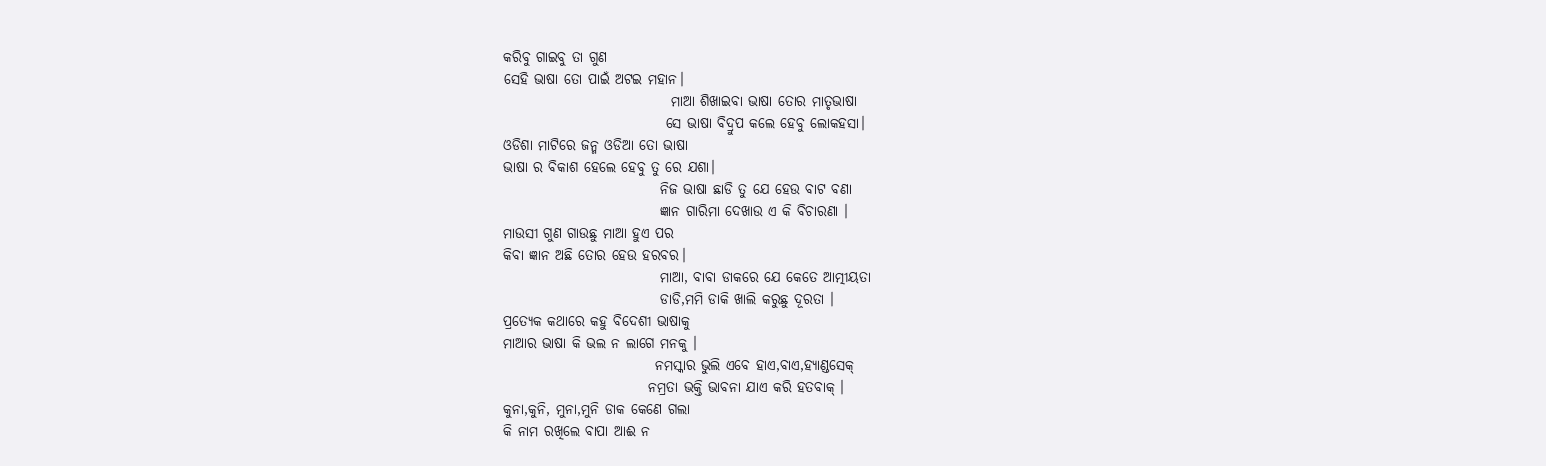କରିବୁ ଗାଇବୁ ତା ଗୁଣ
ସେହି ଭାଷା ତୋ ପାଇଁ ଅଟଇ ମହାନ।
                              ମାଆ ଶିଖାଇବା ଭାଷା ତୋର ମାତୃଭାଷା
                             ସେ ଭାଷା ବିଦ୍ରୁପ କଲେ ହେବୁ ଲୋକହସା।
ଓଡିଶା ମାଟିରେ ଜନ୍ମ ଓଡିଆ ତୋ ଭାଷା
ଭାଷା ର ବିକାଶ ହେଲେ ହେବୁ ତୁ ରେ ଯଶା।
                            ନିଜ ଭାଷା ଛାଡି ତୁ ଯେ ହେଉ ବାଟ ବଣା
                            ଜ୍ଞାନ ଗାରିମା ଦେଖାଉ ଏ କି ବିଚାରଣା ।
ମାଉସୀ ଗୁଣ ଗାଉଛୁ ମାଆ ହୁଏ ପର
କିବା ଜ୍ଞାନ ଅଛି ତୋର ହେଉ ହରବର।
                            ମାଆ, ବାବା ଡାକରେ ଯେ କେତେ ଆତ୍ମୀୟତା
                            ଡାଡି,ମମି ଡାକି ଖାଲି କରୁଛୁ ଦୂରତା ।
ପ୍ରତ୍ୟେକ କଥାରେ କହୁ ବିଦେଶୀ ଭାଷାକୁ
ମାଆର ଭାଷା କି ଭଲ ନ ଲାଗେ ମନକୁ ।
                           ନମସ୍କାର ଭୁଲି ଏବେ ହାଏ,ବାଏ,ହ୍ଯାଣ୍ଡସେକ୍
                          ନମ୍ରତା ଭକ୍ତି ଭାବନା ଯାଏ କରି ହତବାକ୍ ।
କୁନା,କୁନି, ମୁନା,ମୁନି ଡାକ କେଣେ ଗଲା
କି ନାମ ରଖିଲେ ବାପା ଆଈ ନ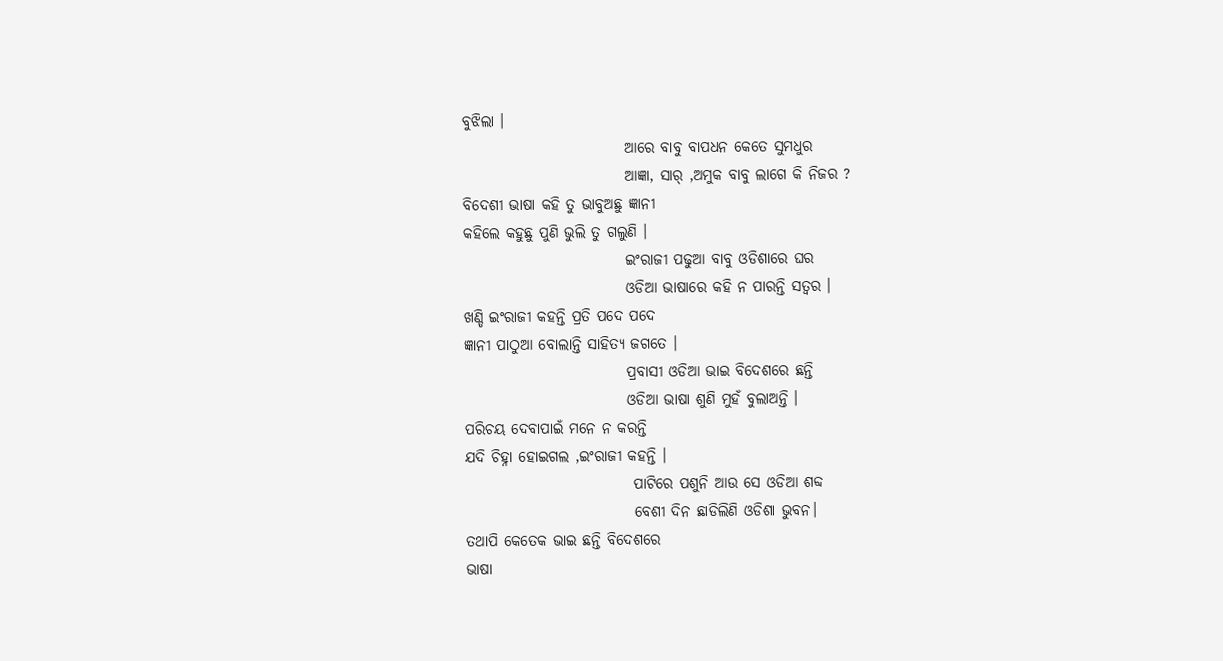ବୁଝିଲା ।
                           ଆରେ ବାବୁ ବାପଧନ କେତେ ସୁମଧୁର
                           ଆଜ୍ଞା, ସାର୍ ,ଅମୁକ ବାବୁ ଲାଗେ କି ନିଜର ?
ବିଦେଶୀ ଭାଷା କହି ତୁ ଭାବୁଅଛୁ ଜ୍ଞାନୀ
କହିଲେ କହୁଛୁ ପୁଣି ଭୁଲି ତୁ ଗଲୁଣି ।
                           ଇଂରାଜୀ ପଢୁଆ ବାବୁ ଓଡିଶାରେ ଘର
                           ଓଡିଆ ଭାଷାରେ କହି ନ ପାରନ୍ତି ସତ୍ବର ।
ଖଣ୍ଡି ଇଂରାଜୀ କହନ୍ତି ପ୍ରତି ପଦେ ପଦେ
ଜ୍ଞାନୀ ପାଠୁଆ ବୋଲାନ୍ତି ସାହିତ୍ୟ ଜଗତେ ।
                           ପ୍ରବାସୀ ଓଡିଆ ଭାଇ ବିଦେଶରେ ଛନ୍ତି
                           ଓଡିଆ ଭାଷା ଶୁଣି ମୁହଁ ବୁଲାଅନ୍ତି ।
ପରିଚୟ ଦେବାପାଇଁ ମନେ ନ କରନ୍ତି
ଯଦି ଚିହ୍ନା ହୋଇଗଲ ,ଇଂରାଜୀ କହନ୍ତି ।
                            ପାଟିରେ ପଶୁନି ଆଉ ସେ ଓଡିଆ ଶବ୍ଦ
                            ବେଶୀ ଦିନ ଛାଡିଲିଣି ଓଡିଶା ଭୁବନ।
ତଥାପି କେତେକ ଭାଇ ଛନ୍ତି ବିଦେଶରେ
ଭାଷା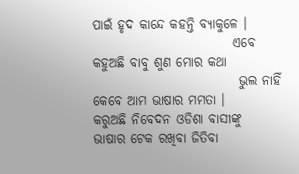ପାଇଁ ହୃଦ କାନ୍ଦେ କହନ୍ତି ବ୍ଯାକୁଳେ ।
                           ଏବେ କହୁଅଛି ବାବୁ ଶୁଣ ମୋର କଥା
                            ଭୁଲ ନାହିଁ କେବେ ଆମ ଭାଷାର ମମତା ।
କରୁଅଛି ନିବେଦନ ଓଡିଶା ବାସୀଙ୍କୁ
ଭାଷାର ଟେକ ରଖିବା ଜିତିବା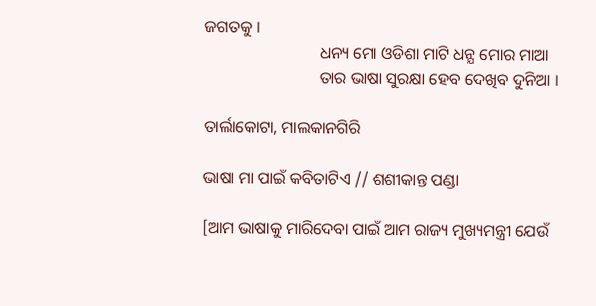ଜଗତକୁ ।
                            ଧନ୍ୟ ମୋ ଓଡିଶା ମାଟି ଧନ୍ଯ ମୋର ମାଆ
                            ତାର ଭାଷା ସୁରକ୍ଷା ହେବ ଦେଖିବ ଦୁନିଆ ।

ତାର୍ଲାକୋଟା, ମାଲକାନଗିରି

ଭାଷା ମା ପାଇଁ କବିତାଟିଏ // ଶଶୀକାନ୍ତ ପଣ୍ଡା

[ଆମ ଭାଷାକୁ ମାରିଦେବା ପାଇଁ ଆମ ରାଜ୍ୟ ମୁଖ୍ୟମନ୍ତ୍ରୀ ଯେଉଁ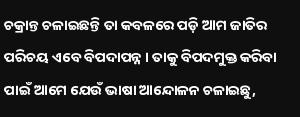ଚକ୍ରାନ୍ତ ଚଳାଇଛନ୍ତି ତା କବଳରେ ପଡ଼ି ଆମ ଜାତିର ପରିଚୟ ଏବେ ବିପଦାପନ୍ନ । ତାକୁ ବିପଦମୁକ୍ତ କରିବା ପାଇଁ ଆମେ ଯେଉଁ ଭାଷା ଆନ୍ଦୋଳନ ଚଳାଇଛୁ,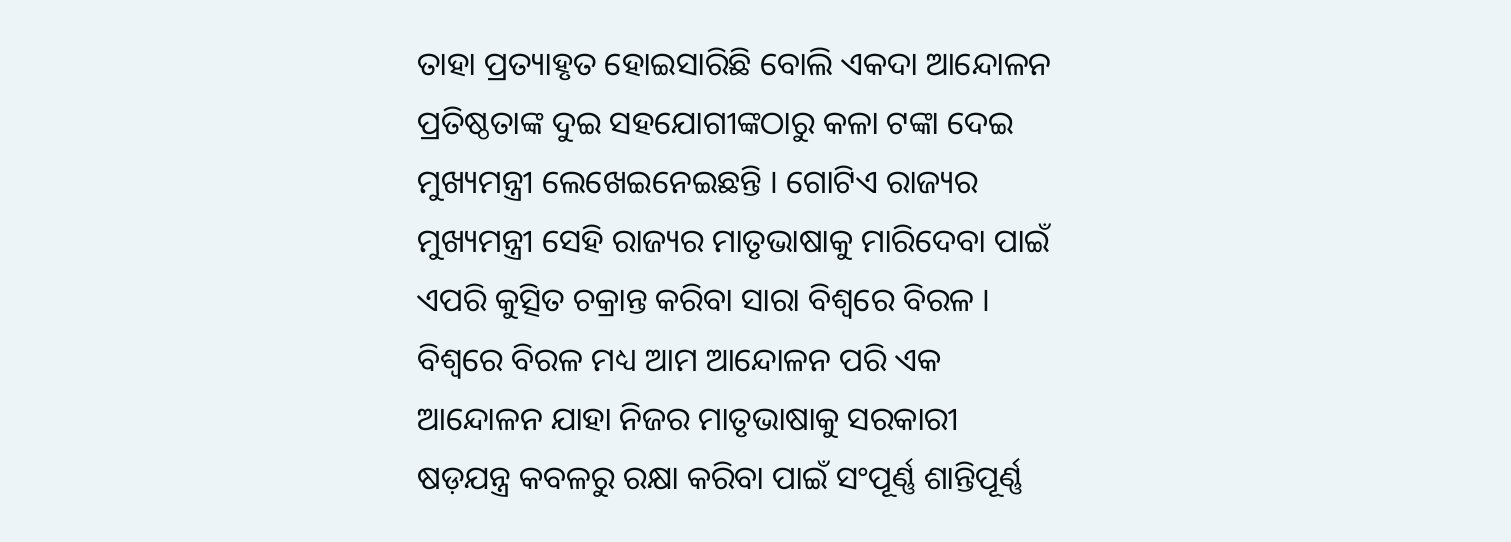ତାହା ପ୍ରତ୍ୟାହୃତ ହୋଇସାରିଛି ବୋଲି ଏକଦା ଆନ୍ଦୋଳନ ପ୍ରତିଷ୍ଠତାଙ୍କ ଦୁଇ ସହଯୋଗୀଙ୍କଠାରୁ କଳା ଟଙ୍କା ଦେଇ ମୁଖ୍ୟମନ୍ତ୍ରୀ ଲେଖେଇନେଇଛନ୍ତି । ଗୋଟିଏ ରାଜ୍ୟର ମୁଖ୍ୟମନ୍ତ୍ରୀ ସେହି ରାଜ୍ୟର ମାତୃଭାଷାକୁ ମାରିଦେବା ପାଇଁ ଏପରି କୁତ୍ସିତ ଚକ୍ରାନ୍ତ କରିବା ସାରା ବିଶ୍ବରେ ବିରଳ । ବିଶ୍ବରେ ବିରଳ ମଧ୍ୟ ଆମ ଆନ୍ଦୋଳନ ପରି ଏକ ଆନ୍ଦୋଳନ ଯାହା ନିଜର ମାତୃଭାଷାକୁ ସରକାରୀ ଷଡ଼ଯନ୍ତ୍ର କବଳରୁ ରକ୍ଷା କରିବା ପାଇଁ ସଂପୂର୍ଣ୍ଣ ଶାନ୍ତିପୂର୍ଣ୍ଣ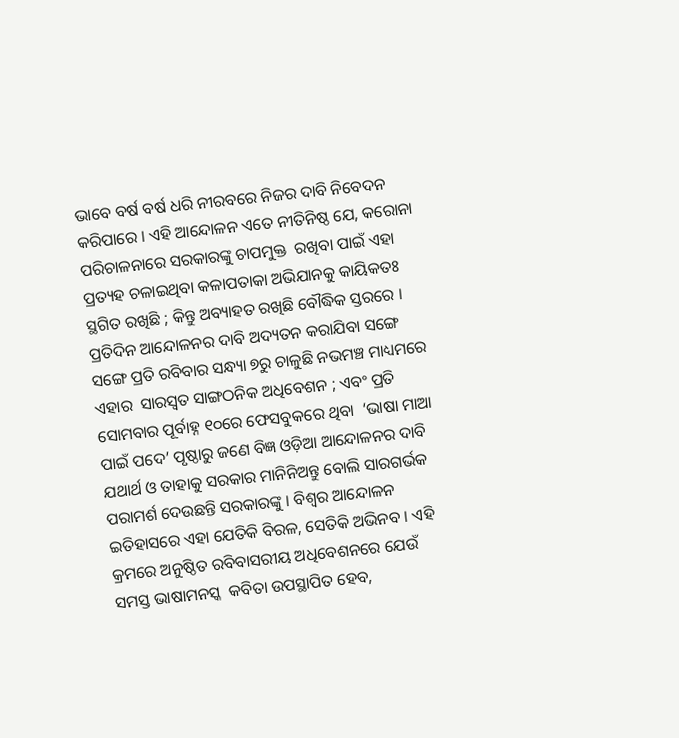ଭାବେ ବର୍ଷ ବର୍ଷ ଧରି ନୀରବରେ ନିଜର ଦାବି ନିବେଦନ କରିପାରେ । ଏହି ଆନ୍ଦୋଳନ ଏତେ ନୀତିନିଷ୍ଠ ଯେ, କରୋନା ପରିଚାଳନାରେ ସରକାରଙ୍କୁ ଚାପମୁକ୍ତ  ରଖିବା ପାଇଁ ଏହା ପ୍ରତ୍ୟହ ଚଳାଇଥିବା କଳାପତାକା ଅଭିଯାନକୁ କାୟିକତଃ ସ୍ଥଗିତ ରଖିଛି ; କିନ୍ତୁ ଅବ୍ୟାହତ ରଖିଛି ବୌଦ୍ଧିକ ସ୍ତରରେ । ପ୍ରତିଦିନ ଆନ୍ଦୋଳନର ଦାବି ଅଦ୍ୟତନ କରାଯିବା ସଙ୍ଗେ ସଙ୍ଗେ ପ୍ରତି ରବିବାର ସନ୍ଧ୍ୟା ୭ରୁ ଚାଳୁଛି ନଭମଞ୍ଚ ମାଧ୍ୟମରେ ଏହାର  ସାରସ୍ଵତ ସାଙ୍ଗଠନିକ ଅଧିବେଶନ ; ଏବଂ ପ୍ରତି ସୋମବାର ପୂର୍ବାହ୍ନ ୧୦ରେ ଫେସବୁକରେ ଥିବା  ‘ଭାଷା ମାଆ ପାଇଁ ପଦେ’ ପୃଷ୍ଠାରୁ ଜଣେ ବିଜ୍ଞ ଓଡ଼ିଆ ଆନ୍ଦୋଳନର ଦାବି ଯଥାର୍ଥ ଓ ତାହାକୁ ସରକାର ମାନିନିଅନ୍ତୁ ବୋଲି ସାରଗର୍ଭକ ପରାମର୍ଶ ଦେଉଛନ୍ତି ସରକାରଙ୍କୁ । ବିଶ୍ଵର ଆନ୍ଦୋଳନ ଇତିହାସରେ ଏହା ଯେତିକି ବିରଳ, ସେତିକି ଅଭିନବ । ଏହି କ୍ରମରେ ଅନୁଷ୍ଠିତ ରବିବାସରୀୟ ଅଧିବେଶନରେ ଯେଉଁ ସମସ୍ତ ଭାଷାମନସ୍କ  କବିତା ଉପସ୍ଥାପିତ ହେବ,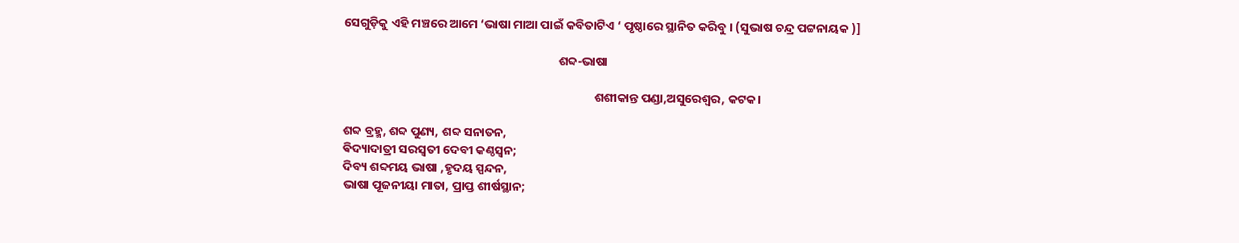ସେଗୁଡ଼ିକୁ ଏହି ମଞ୍ଚରେ ଆମେ ‘ଭାଷା ମାଆ ପାଇଁ କବିତାଟିଏ ‘ ପୃଷ୍ଠାରେ ସ୍ଥାନିତ କରିବୁ । (ସୁଭାଷ ଚନ୍ଦ୍ର ପଟ୍ଟନାୟକ )]

                                                                             ଶବ୍ଦ-ଭାଷା

                                                                                          ଶଶୀକାନ୍ତ ପଣ୍ଡା,ଅସୁରେଶ୍ୱର, କଟକ।

ଶବ୍ଦ ବ୍ରହ୍ମ, ଶବ୍ଦ ପୁଣ୍ୟ, ଶବ୍ଦ ସନାତନ,
ଵିଦ୍ୟାଦାତ୍ରୀ ସରସ୍ୱତୀ ଦେବୀ କଣ୍ଠସ୍ଵନ;
ଦିବ୍ୟ ଶବ୍ଦମୟ ଭାଷା ,ହୃଦୟ ସ୍ପନ୍ଦନ,
ଭାଷା ପୂଜନୀୟା ମାତା, ପ୍ରାପ୍ତ ଶୀର୍ଷସ୍ଥାନ;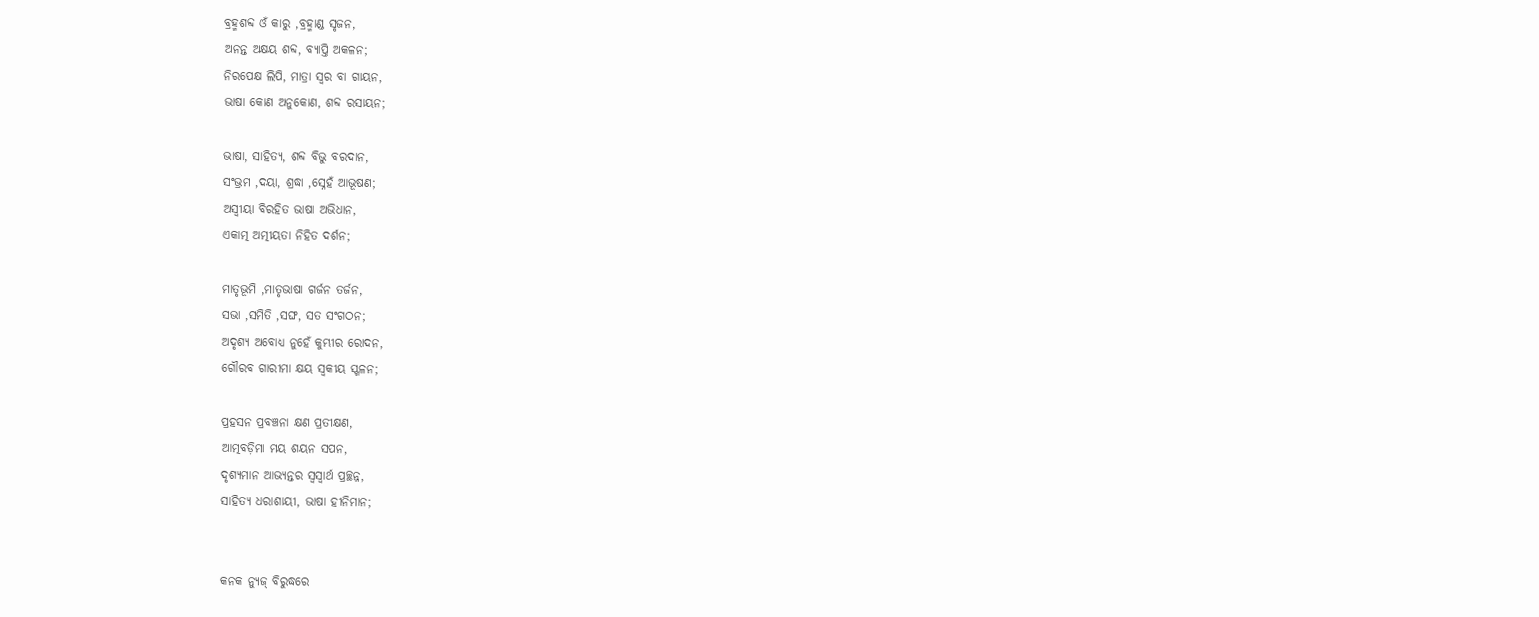ବ୍ରହ୍ମଶବ୍ଦ ଓଁ କାରୁ ,ବ୍ରହ୍ମାଣ୍ଡ ସୃଜନ,
ଅନନ୍ତ ଅକ୍ଷୟ ଶବ୍ଦ, ବ୍ୟାପ୍ତି ଅକଳନ;
ନିରପେକ୍ଷ ଲିପି, ମାତ୍ରା ସ୍ୱର ବା ଗାୟନ,
ଭାଷା କୋଣ ଅନୁକୋଣ, ଶବ୍ଦ ରସାୟନ;

ଭାଷା, ସାହିତ୍ୟ, ଶବ୍ଦ ବିଭୁ ବରଦାନ,
ସଂଭ୍ରମ ,ଦୟା, ଶ୍ରଦ୍ଧା ,ସ୍ନେହଁ ଆଭୂଷଣ;
ଅସ୍ୱୀୟା ବିରହିତ ଭାଷା ଅଭିଧାନ,
ଏକାତ୍ମ ଅତ୍ମୀୟତା ନିହିତ ଦର୍ଶନ;

ମାତୃଭୂମି ,ମାତୃଭାଷା ଗର୍ଜନ ତର୍ଜନ,
ସଭା ,ସମିତି ,ସଙ୍ଘ, ସତ ସଂଗଠନ;
ଅଦୃଶ୍ୟ ଅବୋଧ୍ୟ ନୁହେଁ କୁମ୍ଭୀର ରୋଦନ,
ଗୌରବ ଗାରୀମା କ୍ଷୟ ସ୍ଵକୀୟ ସ୍ଖଳନ;

ପ୍ରହସନ ପ୍ରବଞ୍ଚନା କ୍ଷଣ ପ୍ରତୀକ୍ଷଣ,
ଆତ୍ମବଡ଼ିମା ମୟ ଶୟନ ସପନ,
ଦୃଶ୍ୟମାନ ଆଭ୍ୟନ୍ତର ସ୍ବସ୍ୱାର୍ଥ ପ୍ରଚ୍ଛନ୍ନ,
ସାହିତ୍ୟ ଧରାଶାୟୀ, ଭାଷା ହୀନିମାନ;


କନକ ନ୍ୟୁଜ୍ ବିରୁଦ୍ଧରେ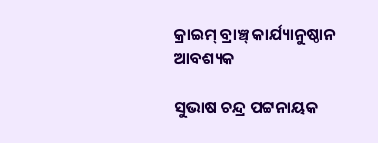କ୍ରାଇମ୍ ବ୍ରାଞ୍ଚ୍ କାର୍ଯ୍ୟାନୁଷ୍ଠାନ ଆବଶ୍ୟକ

ସୁଭାଷ ଚନ୍ଦ୍ର ପଟ୍ଟନାୟକ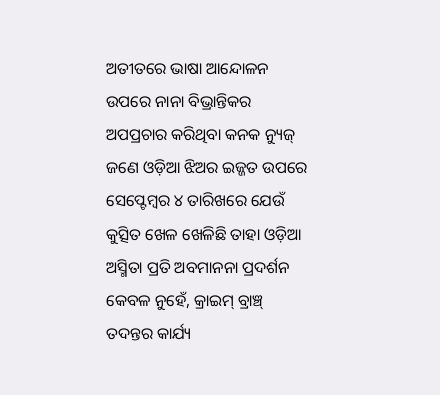ଅତୀତରେ ଭାଷା ଆନ୍ଦୋଳନ ଉପରେ ନାନା ବିଭ୍ରାନ୍ତିକର ଅପପ୍ରଚାର କରିଥିବା କନକ ନ୍ୟୁଜ୍ ଜଣେ ଓଡ଼ିଆ ଝିଅର ଇଜ୍ଜତ ଉପରେ ସେପ୍ଟେମ୍ବର ୪ ତାରିଖରେ ଯେଉଁ କୁତ୍ସିତ ଖେଳ ଖେଳିଛି ତାହା ଓଡ଼ିଆ ଅସ୍ମିତା ପ୍ରତି ଅବମାନନା ପ୍ରଦର୍ଶନ କେବଳ ନୁହେଁ, କ୍ରାଇମ୍ ବ୍ରାଞ୍ଚ୍ ତଦନ୍ତର କାର୍ଯ୍ୟ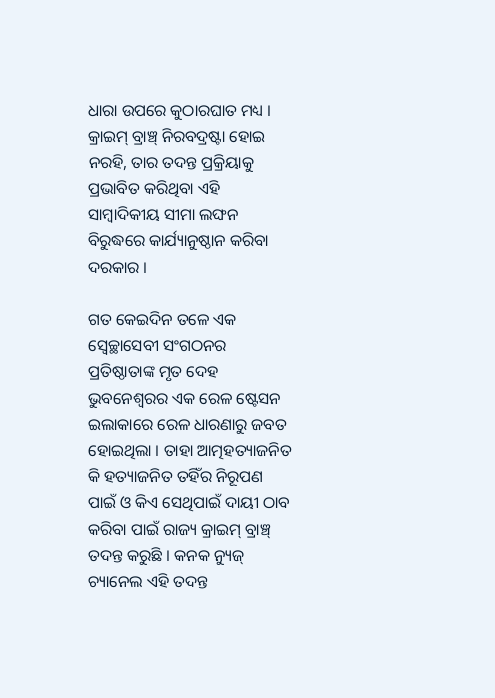ଧାରା ଉପରେ କୁଠାରଘାତ ମଧ୍ୟ । କ୍ରାଇମ୍ ବ୍ରାଞ୍ଚ୍ ନିରବଦ୍ରଷ୍ଟା ହୋଇ ନରହି, ତାର ତଦନ୍ତ ପ୍ରକ୍ରିୟାକୁ ପ୍ରଭାବିତ କରିଥିବା ଏହି ସାମ୍ବାଦିକୀୟ ସୀମା ଲଙ୍ଘନ ବିରୁଦ୍ଧରେ କାର୍ଯ୍ୟାନୁଷ୍ଠାନ କରିବା ଦରକାର ।

ଗତ କେଇଦିନ ତଳେ ଏକ ସ୍ଵେଚ୍ଛାସେବୀ ସଂଗଠନର ପ୍ରତିଷ୍ଠାତାଙ୍କ ମୃତ ଦେହ ଭୁବନେଶ୍ଵରର ଏକ ରେଳ ଷ୍ଟେସନ ଇଲାକାରେ ରେଳ ଧାରଣାରୁ ଜବତ ହୋଇଥିଲା । ତାହା ଆତ୍ମହତ୍ୟାଜନିତ କି ହତ୍ୟାଜନିତ ତହିଁର ନିରୂପଣ ପାଇଁ ଓ କିଏ ସେଥିପାଇଁ ଦାୟୀ ଠାବ କରିବା ପାଇଁ ରାଜ୍ୟ କ୍ରାଇମ୍ ବ୍ରାଞ୍ଚ୍ ତଦନ୍ତ କରୁଛି । କନକ ନ୍ୟୁଜ୍ ଚ୍ୟାନେଲ ଏହି ତଦନ୍ତ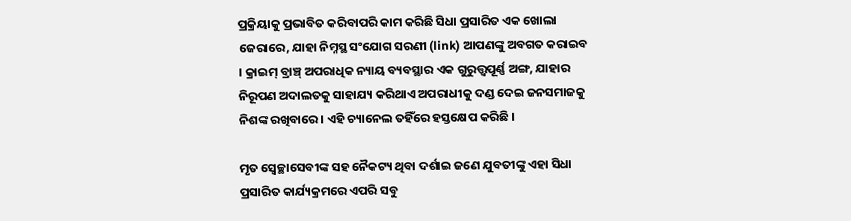ପ୍ରକ୍ରିୟାକୁ ପ୍ରଭାବିତ କରିବାପରି କାମ କରିଛି ସିଧା ପ୍ରସାରିତ ଏକ ଖୋଲା ଜେରାରେ, ଯାହା ନିମ୍ନସ୍ଥ ସଂଯୋଗ ସରଣୀ (link) ଆପଣଙ୍କୁ ଅବଗତ କରାଇବ । କ୍ରାଇମ୍ ବ୍ରାଞ୍ଚ୍ ଅପରାଧିକ ନ୍ୟାୟ ବ୍ୟବସ୍ଥାର ଏକ ଗୁରୁତ୍ତ୍ୱପୂର୍ଣ୍ଣ ଅଙ୍ଗ, ଯାହାର ନିରୂପଣ ଅଦାଲତକୁ ସାହାଯ୍ୟ କରିଥାଏ ଅପରାଧୀକୁ ଦଣ୍ଡ ଦେଇ ଜନସମାଜକୁ ନିଶଙ୍କ ରଖିବାରେ । ଏହି ଚ୍ୟାନେଲ ତହିଁରେ ହସ୍ତକ୍ଷେପ କରିଛି ।

ମୃତ ସ୍ଵେଚ୍ଛାସେବୀଙ୍କ ସହ ନୈକଟ୍ୟ ଥିବା ଦର୍ଶାଇ ଜଣେ ଯୁବତୀଙ୍କୁ ଏହା ସିଧା ପ୍ରସାରିତ କାର୍ଯ୍ୟକ୍ରମରେ ଏପରି ସବୁ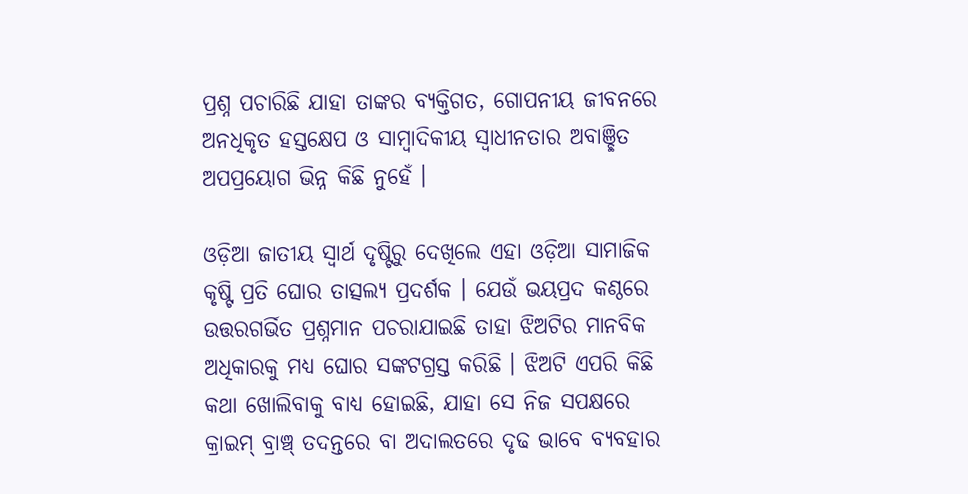ପ୍ରଶ୍ନ ପଚାରିଛି ଯାହା ତାଙ୍କର ବ୍ୟକ୍ତିଗତ, ଗୋପନୀୟ ଜୀବନରେ ଅନଧିକୃତ ହସ୍ତକ୍ଷେପ ଓ ସାମ୍ବାଦିକୀୟ ସ୍ଵାଧୀନତାର ଅବାଞ୍ଛିତ ଅପପ୍ରୟୋଗ ଭିନ୍ନ କିଛି ନୁହେଁ ।

ଓଡ଼ିଆ ଜାତୀୟ ସ୍ଵାର୍ଥ ଦୃଷ୍ଟିରୁ ଦେଖିଲେ ଏହା ଓଡ଼ିଆ ସାମାଜିକ କୃଷ୍ଟି ପ୍ରତି ଘୋର ତାତ୍ସଲ୍ୟ ପ୍ରଦର୍ଶକ । ଯେଉଁ ଭୟପ୍ରଦ କଣ୍ଠରେ ଉତ୍ତରଗର୍ଭିତ ପ୍ରଶ୍ନମାନ ପଚରାଯାଇଛି ତାହା ଝିଅଟିର ମାନବିକ ଅଧିକାରକୁ ମଧ୍ୟ ଘୋର ସଙ୍କଟଗ୍ରସ୍ତ କରିଛି । ଝିଅଟି ଏପରି କିଛି କଥା ଖୋଲିବାକୁ ବାଧ୍ୟ ହୋଇଛି, ଯାହା ସେ ନିଜ ସପକ୍ଷରେ କ୍ରାଇମ୍ ବ୍ରାଞ୍ଚ୍ ତଦନ୍ତରେ ବା ଅଦାଲତରେ ଦୃଢ ଭାବେ ବ୍ୟବହାର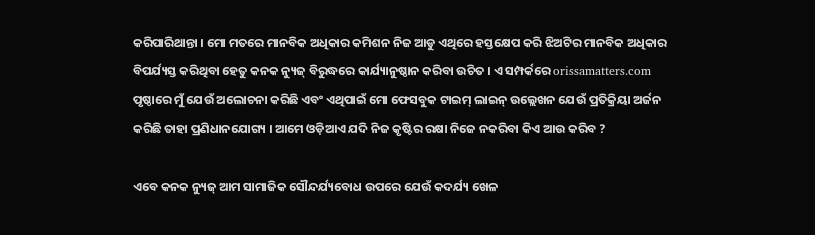କରିପାରିଥାନ୍ତା । ମୋ ମତରେ ମାନବିକ ଅଧିକାର କମିଶନ ନିଜ ଆଡୁ ଏଥିରେ ହସ୍ତକ୍ଷେପ କରି ଝିଅଟିର ମାନବିକ ଅଧିକାର ବିପର୍ଯ୍ୟସ୍ତ କରିଥିବା ହେତୁ କନକ ନ୍ୟୁଜ୍ ବିରୁଦ୍ଧରେ କାର୍ଯ୍ୟାନୁଷ୍ଠାନ କରିବା ଉଚିତ । ଏ ସମ୍ପର୍କରେ orissamatters.com ପୃଷ୍ଠାରେ ମୁଁ ଯେଉଁ ଅଲୋଚନା କରିଛି ଏବଂ ଏଥିପାଇଁ ମୋ ଫେସବୁକ ଟାଇମ୍ ଲାଇନ୍ ଉଲ୍ଲେଖନ ଯେଉଁ ପ୍ରତିକ୍ରିୟା ଅର୍ଜନ କରିଛି ତାହା ପ୍ରଣିଧାନଯୋଗ୍ୟ । ଆମେ ଓଡ଼ିଆଏ ଯଦି ନିଜ କୃଷ୍ଟିର ରକ୍ଷା ନିଜେ ନକରିବା କିଏ ଆଉ କରିବ ?

ଏବେ କନକ ନ୍ୟୁଜ୍ ଆମ ସାମାଜିକ ସୌନ୍ଦର୍ଯ୍ୟବୋଧ ଉପରେ ଯେଉଁ କଦର୍ଯ୍ୟ ଖେଳ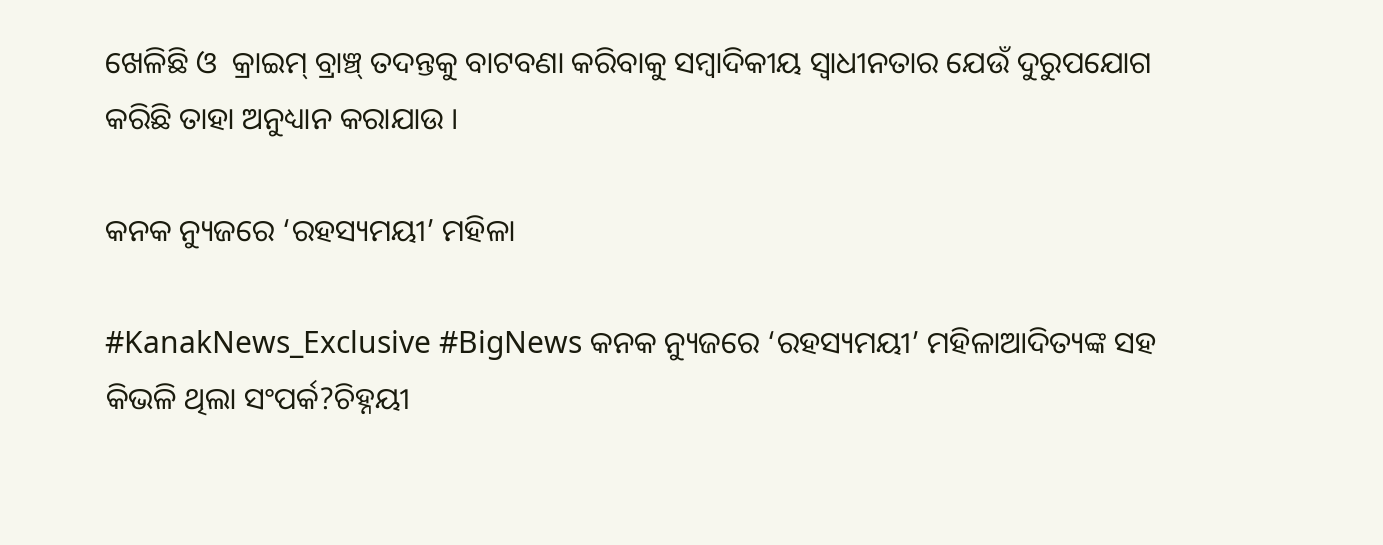ଖେଳିଛି ଓ  କ୍ରାଇମ୍ ବ୍ରାଞ୍ଚ୍ ତଦନ୍ତକୁ ବାଟବଣା କରିବାକୁ ସମ୍ବାଦିକୀୟ ସ୍ଵାଧୀନତାର ଯେଉଁ ଦୁରୁପଯୋଗ କରିଛି ତାହା ଅନୁଧ୍ୟାନ କରାଯାଉ ।

କନକ ନ୍ୟୁଜରେ ‘ରହସ୍ୟମୟୀ’ ମହିଳା

#KanakNews_Exclusive #BigNews କନକ ନ୍ୟୁଜରେ ‘ରହସ୍ୟମୟୀ’ ମହିଳାଆଦିତ୍ୟଙ୍କ ସହ କିଭଳି ଥିଲା ସଂପର୍କ?ଚିହ୍ନୟୀ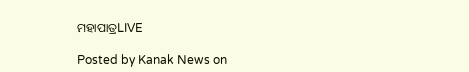ମହାପାତ୍ରLIVE

Posted by Kanak News on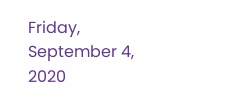Friday, September 4, 2020